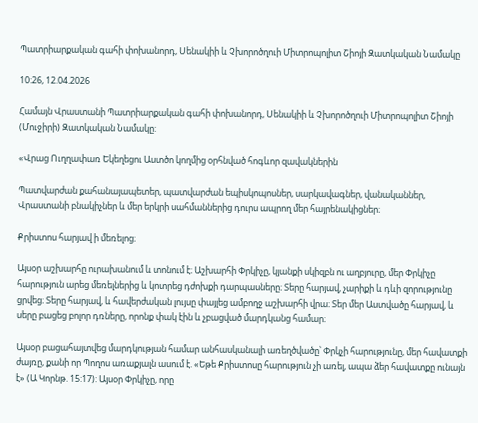Պատրիարքական գահի փոխանորդ, Սենակիի և Չխորոծղուի Միտրոպոլիտ Շիոյի Զատկական Նամակը

10:26, 12.04.2026

Համայն Վրաստանի Պատրիարքական գահի փոխանորդ, Սենակիի և Չխորոծղուի Միտրոպոլիտ Շիոյի (Մուջիրի) Զատկական Նամակը:

«Վրաց Ուղղափառ Եկեղեցու Աստծո կողմից օրհնված հոգևոր զավակներին

Պատվարժան քահանայապետեր, պատվարժան եպիսկոպոսներ, սարկավագներ, վանականներ, Վրաստանի բնակիչներ և մեր երկրի սահմաններից դուրս ապրող մեր հայրենակիցներ։

Քրիստոս հարյավ ի մեռելոց։

Այսօր աշխարհը ուրախանում և տոնում է։ Աշխարհի Փրկիչը, կյանքի սկիզբն ու աղբյուրը, մեր Փրկիչը հարություն արեց մեռելներից և կոտրեց դժոխքի դարպասները։ Տերը հարյավ, չարիքի և դևի զորությունը ցրվեց։ Տերը հարյավ, և հավերժական լույսը փայլեց ամբողջ աշխարհի վրա։ Տեր մեր Աստվածը հարյավ, և սերը բացեց բոլոր դռները, որոնք փակ էին և չբացված մարդկանց համար։

Այսօր բացահայտվեց մարդկության համար անհասկանալի առեղծվածը՝ Փրկչի հարությունը, մեր հավատքի ժայռը, քանի որ Պողոս առաքյալն ասում է. «Եթե Քրիստոսը հարություն չի առել, ապա ձեր հավատքը ունայն է» (Ա Կորնթ. 15:17): Այսօր Փրկիչը, որը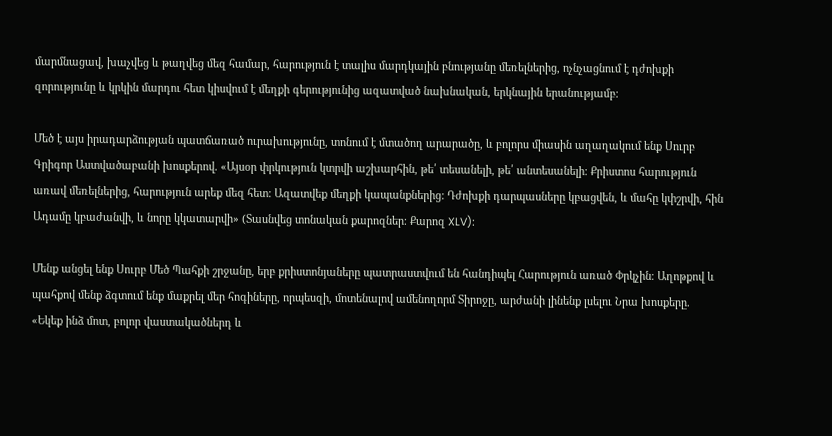մարմնացավ, խաչվեց և թաղվեց մեզ համար, հարություն է տալիս մարդկային բնությանը մեռելներից, ոչնչացնում է դժոխքի զորությունը և կրկին մարդու հետ կիսվում է մեղքի գերությունից ազատված նախնական, երկնային երանությամբ։

Մեծ է այս իրադարձության պատճառած ուրախությունը, տոնում է մտածող արարածը, և բոլորս միասին աղաղակում ենք Սուրբ Գրիգոր Աստվածաբանի խոսքերով. «Այսօր փրկություն կտրվի աշխարհին, թե՛ տեսանելի, թե՛ անտեսանելի։ Քրիստոս հարություն առավ մեռելներից, հարություն արեք մեզ հետ: Ազատվեք մեղքի կապանքներից: Դժոխքի դարպասները կբացվեն, և մահը կփշրվի, հին Ադամը կբաժանվի, և նորը կկատարվի» (Տասնվեց տոնական քարոզներ։ Քարոզ XLV)։

Մենք անցել ենք Սուրբ Մեծ Պահքի շրջանը, երբ քրիստոնյաները պատրաստվում են հանդիպել Հարություն առած Փրկչին։ Աղոթքով և պահքով մենք ձգտում ենք մաքրել մեր հոգիները, որպեսզի, մոտենալով ամենողորմ Տիրոջը, արժանի լինենք լսելու Նրա խոսքերը. «Եկեք ինձ մոտ, բոլոր վաստակածներդ և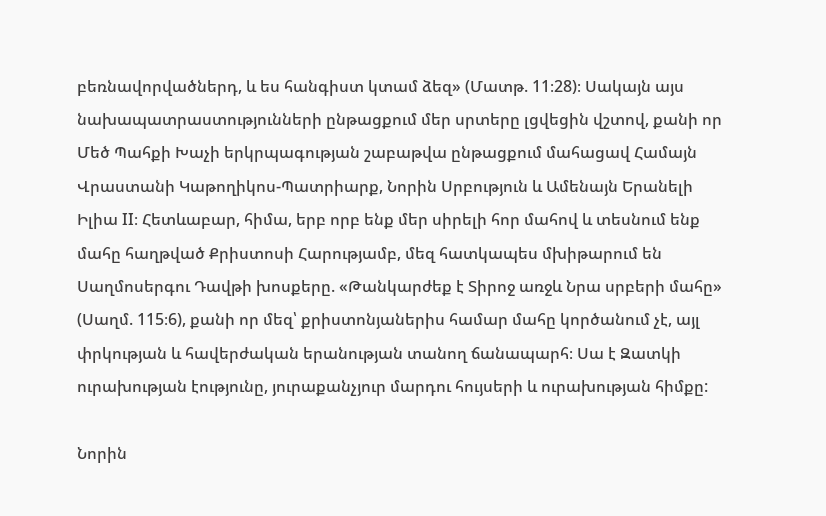բեռնավորվածներդ, և ես հանգիստ կտամ ձեզ» (Մատթ. 11։28)։ Սակայն այս նախապատրաստությունների ընթացքում մեր սրտերը լցվեցին վշտով, քանի որ Մեծ Պահքի Խաչի երկրպագության շաբաթվա ընթացքում մահացավ Համայն Վրաստանի Կաթողիկոս-Պատրիարք, Նորին Սրբություն և Ամենայն Երանելի Իլիա II։ Հետևաբար, հիմա, երբ որբ ենք մեր սիրելի հոր մահով և տեսնում ենք մահը հաղթված Քրիստոսի Հարությամբ, մեզ հատկապես մխիթարում են Սաղմոսերգու Դավթի խոսքերը. «Թանկարժեք է Տիրոջ առջև Նրա սրբերի մահը» (Սաղմ. 115։6), քանի որ մեզ՝ քրիստոնյաներիս համար մահը կործանում չէ, այլ փրկության և հավերժական երանության տանող ճանապարհ։ Սա է Զատկի ուրախության էությունը, յուրաքանչյուր մարդու հույսերի և ուրախության հիմքը:

Նորին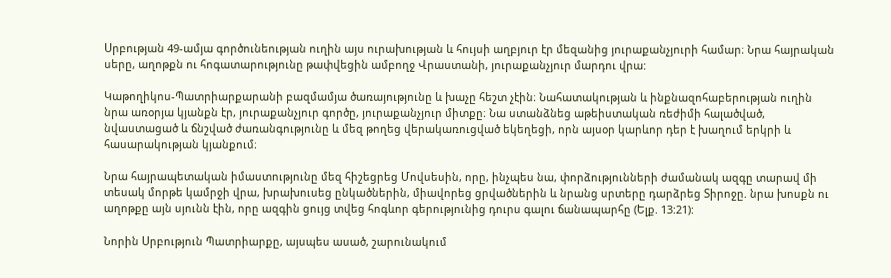Սրբության 49-ամյա գործունեության ուղին այս ուրախության և հույսի աղբյուր էր մեզանից յուրաքանչյուրի համար։ Նրա հայրական սերը, աղոթքն ու հոգատարությունը թափվեցին ամբողջ Վրաստանի, յուրաքանչյուր մարդու վրա:

Կաթողիկոս-Պատրիարքարանի բազմամյա ծառայությունը և խաչը հեշտ չէին։ Նահատակության և ինքնազոհաբերության ուղին նրա առօրյա կյանքն էր, յուրաքանչյուր գործը, յուրաքանչյուր միտքը։ Նա ստանձնեց աթեիստական ռեժիմի հալածված, նվաստացած և ճնշված ժառանգությունը և մեզ թողեց վերակառուցված եկեղեցի, որն այսօր կարևոր դեր է խաղում երկրի և հասարակության կյանքում։

Նրա հայրապետական իմաստությունը մեզ հիշեցրեց Մովսեսին, որը, ինչպես նա, փորձությունների ժամանակ ազգը տարավ մի տեսակ մորթե կամրջի վրա, խրախուսեց ընկածներին, միավորեց ցրվածներին և նրանց սրտերը դարձրեց Տիրոջը. նրա խոսքն ու աղոթքը այն սյունն էին, որը ազգին ցույց տվեց հոգևոր գերությունից դուրս գալու ճանապարհը (Ելք. 13:21):

Նորին Սրբություն Պատրիարքը, այսպես ասած, շարունակում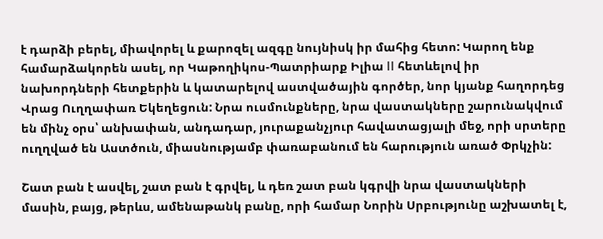է դարձի բերել, միավորել և քարոզել ազգը նույնիսկ իր մահից հետո: Կարող ենք համարձակորեն ասել, որ Կաթողիկոս-Պատրիարք Իլիա II հետևելով իր նախորդների հետքերին և կատարելով աստվածային գործեր, նոր կյանք հաղորդեց Վրաց Ուղղափառ Եկեղեցուն: Նրա ուսմունքները, նրա վաստակները շարունակվում են մինչ օրս՝ անխափան, անդադար, յուրաքանչյուր հավատացյալի մեջ, որի սրտերը ուղղված են Աստծուն, միասնությամբ փառաբանում են հարություն առած Փրկչին:

Շատ բան է ասվել, շատ բան է գրվել, և դեռ շատ բան կգրվի նրա վաստակների մասին, բայց, թերևս, ամենաթանկ բանը, որի համար Նորին Սրբությունը աշխատել է,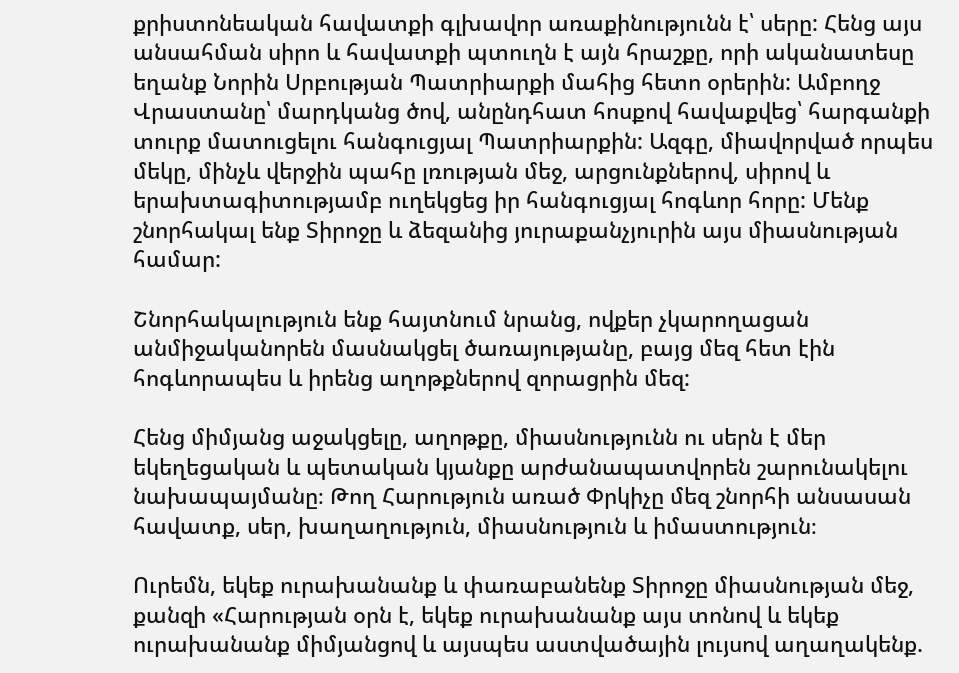քրիստոնեական հավատքի գլխավոր առաքինությունն է՝ սերը: Հենց այս անսահման սիրո և հավատքի պտուղն է այն հրաշքը, որի ականատեսը եղանք Նորին Սրբության Պատրիարքի մահից հետո օրերին: Ամբողջ Վրաստանը՝ մարդկանց ծով, անընդհատ հոսքով հավաքվեց՝ հարգանքի տուրք մատուցելու հանգուցյալ Պատրիարքին: Ազգը, միավորված որպես մեկը, մինչև վերջին պահը լռության մեջ, արցունքներով, սիրով և երախտագիտությամբ ուղեկցեց իր հանգուցյալ հոգևոր հորը: Մենք շնորհակալ ենք Տիրոջը և ձեզանից յուրաքանչյուրին այս միասնության համար:

Շնորհակալություն ենք հայտնում նրանց, ովքեր չկարողացան անմիջականորեն մասնակցել ծառայությանը, բայց մեզ հետ էին հոգևորապես և իրենց աղոթքներով զորացրին մեզ:

Հենց միմյանց աջակցելը, աղոթքը, միասնությունն ու սերն է մեր եկեղեցական և պետական կյանքը արժանապատվորեն շարունակելու նախապայմանը։ Թող Հարություն առած Փրկիչը մեզ շնորհի անսասան հավատք, սեր, խաղաղություն, միասնություն և իմաստություն։

Ուրեմն, եկեք ուրախանանք և փառաբանենք Տիրոջը միասնության մեջ, քանզի «Հարության օրն է, եկեք ուրախանանք այս տոնով և եկեք ուրախանանք միմյանցով և այսպես աստվածային լույսով աղաղակենք.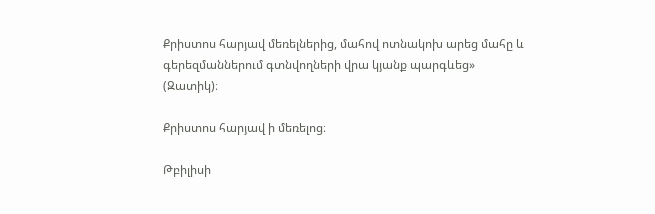Քրիստոս հարյավ մեռելներից, մահով ոտնակոխ արեց մահը և գերեզմաններում գտնվողների վրա կյանք պարգևեց» (Զատիկ)։

Քրիստոս հարյավ ի մեռելոց։

Թբիլիսի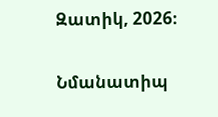Զատիկ, 2026։

Նմանատիպ